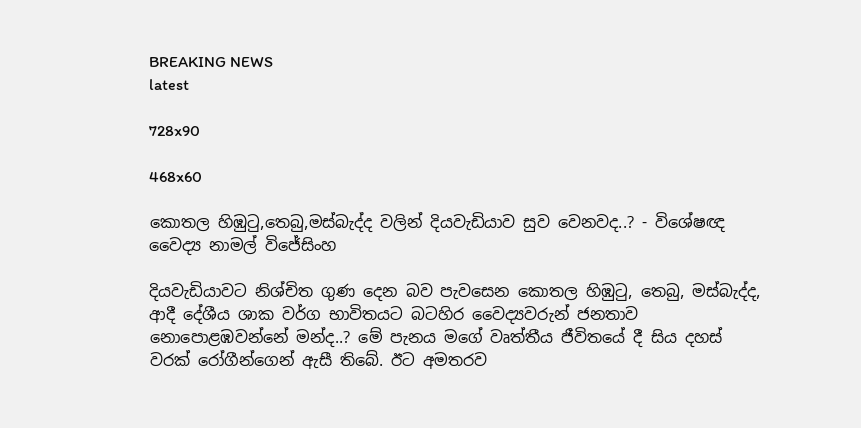BREAKING NEWS
latest

728x90

468x60

කොතල හිඹුටු,තෙබු,මස්බැද්ද වලින් දියවැඩියාව සුව වෙනවද..? - විශේෂඥ වෛද්‍ය නාමල් විජේසිංහ

දියවැඩියාවට නිශ්චිත ගුණ දෙන බව පැවසෙන කොතල හිඹුටු, තෙබු, මස්බැද්ද, ආදී දේශීය ශාක වර්ග භාවිතයට බටහිර වෛද්‍යවරුන් ජනතාව නොපොළඹවන්නේ මන්ද..? මේ පැනය මගේ වෘත්තීය ජීවිතයේ දී සිය දහස් වරක් රෝගීන්ගෙන් ඇසී තිබේ. ඊට අමතරව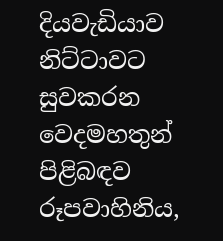දියවැඩියාව නිට්ටාවට සුවකරන වෙදමහතුන් පිළිබඳව රූපවාහිනිය,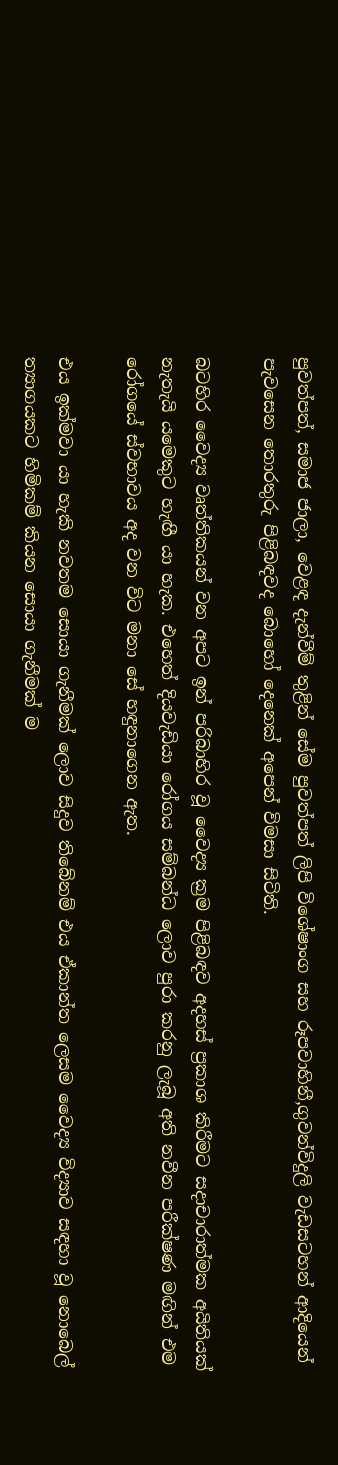පුවත්පත්, සමාජ ජාලා, වෙළඳ දැන්වීම් තුළින් සේම පුවත්පත් ලිපි විශේෂාංග සහ රූපවාහිනී,ගුවන්විදුලි වැඩසටහන් ආදියෙන් පැවසෙන තොරතුරු පිළිබඳවද බොහෝ දෙනෙක් අපෙන් විමසා සිටිති.

බටහිර වෛද්‍ය වෘත්තිකයන් වන අපට ඉන් පරිබාහිර වූ වෛද්‍ය ක්‍රම පිළිබඳව අදහස් ප්‍රකාශ කිරීමට සදාචාරාත්මක අයිතියක් නැතැයි යමෙකුට හැඟී යා හැක. එහෙත් දියවැඩියා රෝගය සම්බන්ධ ලොව පුරා කරනු ලැබූ අති නවීන පරීක්ෂණ මඟින් එම රෝගයේ ස්වභාවය අද වන විට මනා සේ හඳුනාගෙන ඇත.

එය ඉක්මවා යා හැකි නවතම සොයා ගැනීමක් ලොව සිදුව තිබේනම් එය ඒකාන්ත ලෙසම වෛද්‍ය විද්‍යාව සඳහා වූ නොබෙල් ත්‍යාගයකට හිමිකම් කියන සොයා ගැනීමක් ම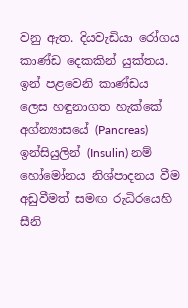වනු ඇත. දියවැඩියා රෝගය කාණ්ඩ දෙකකින් යුක්තය. ඉන් පළවෙනි කාණ්ඩය ලෙස හඳුනාගත හැක්කේ අග්න්‍යාසයේ (Pancreas) ඉන්සියුලින් (Insulin) නම් හෝමෝනය නිශ්පාදනය වීම අඩුවීමත් සමඟ රුධිරයෙහි සීනි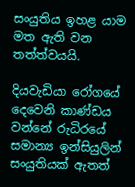සංයුතිය ඉහළ යාම මත ඇති වන තත්ත්වයයි.

දියවැඩියා රෝගයේ දෙවෙනි කාණ්ඩය වන්නේ රුධිරයේ සමාන්‍ය ඉන්සියුලින් සංයුතියක් ඇතත්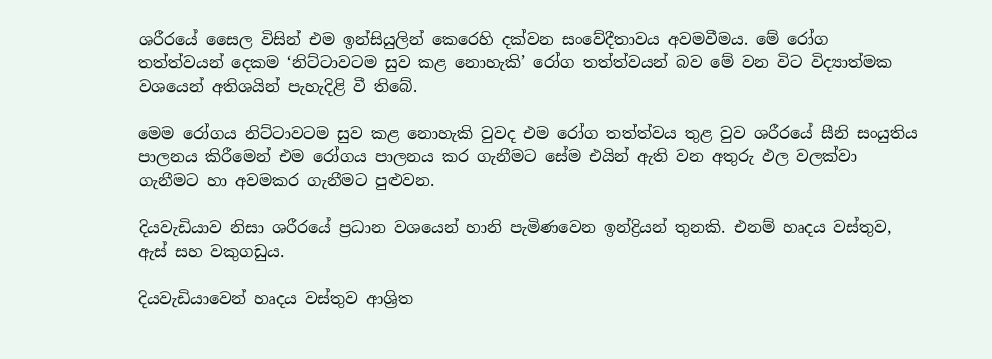ශරීරයේ සෛල විසින් එම ඉන්සියුලින් කෙරෙහි දක්වන සංවේදීතාවය අවමවීමය. මේ රෝග තත්ත්වයන් දෙකම ‘නිට්ටාවටම සුව කළ නොහැකි’ රෝග තත්ත්වයන් බව මේ වන විට විද්‍යාත්මක වශයෙන් අතිශයින් පැහැදිළි වී තිබේ.

මෙම රෝගය නිට්ටාවටම සුව කළ නොහැකි වුවද එම රෝග තත්ත්වය තුළ වුව ශරීරයේ සීනි සංයුතිය පාලනය කිරීමෙන් එම රෝගය පාලනය කර ගැනීමට සේම එයින් ඇති වන අතුරු ඵල වලක්වා ගැනීමට හා අවමකර ගැනීමට පුළුවන.

දියවැඩියාව නිසා ශරීරයේ ප්‍රධාන වශයෙන් හානි පැමිණවෙන ඉන්ද්‍රියන් තුනකි. එනම් හෘදය වස්තුව, ඇස් සහ වකුගඩුය.

දියවැඩියාවෙන් හෘදය වස්තුව ආශ්‍රිත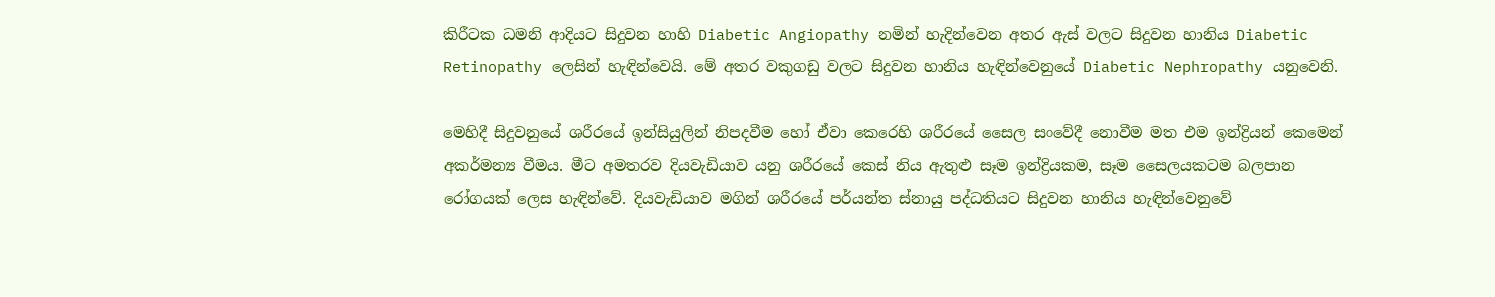කිරීටක ධමනි ආදියට සිදුවන හාහි Diabetic Angiopathy නමින් හැදින්වෙන අතර ඇස් වලට සිදුවන හානිය Diabetic Retinopathy ලෙසින් හැඳින්වෙයි. මේ අතර වකුගඩු වලට සිදුවන හානිය හැඳින්වෙනුයේ Diabetic Nephropathy යනුවෙනි.

මෙහිදී සිදුවනුයේ ශරීරයේ ඉන්සියුලින් නිපදවීම හෝ ඒවා කෙරෙහි ශරීරයේ සෛල සංවේදී නොවීම මත එම ඉන්ද්‍රියන් කෙමෙන් අකර්මන්‍ය වීමය. මීට අමතරව දියවැඩියාව යනු ශරීරයේ කෙස් නිය ඇතුළු සෑම ඉන්ද්‍රියකම, සෑම සෛලයකටම බලපාන රෝගයක් ලෙස හැඳින්වේ. දියවැඩියාව මගින් ශරීරයේ පර්යන්ත ස්නායු පද්ධතියට සිදුවන හානිය හැඳින්වෙනුවේ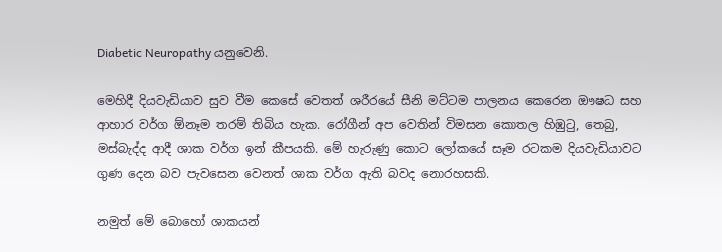Diabetic Neuropathy යනුවෙනි.

මෙහිදී දියවැඩියාව සුව වීම කෙසේ වෙතත් ශරීරයේ සීනි මට්ටම පාලනය කෙරෙන ඖෂධ සහ ආහාර වර්ග ඕනෑම තරම් තිබිය හැක. රෝගීන් අප වෙතින් විමසන කොතල හිඹුටු, තෙබු, මස්බැද්ද ආදී ශාක වර්ග ඉන් කීපයකි. මේ හැරුණු කොට ලෝකයේ සෑම රටකම දියවැඩියාවට ගුණ දෙන බව පැවසෙන වෙනත් ශාක වර්ග ඇති බවද නොරහසකි.

නමුත් මේ බොහෝ ශාකයන්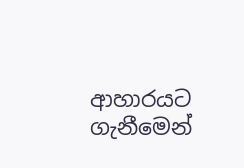ආහාරයට ගැනීමෙන්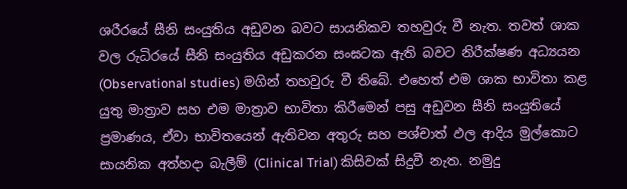ශරීරයේ සීනි සංයුතිය අඩුවන බවට සායනිකව තහවුරු වී නැත. තවත් ශාක වල රුධිරයේ සීනි සංයුතිය අඩුකරන සංඝටක ඇති බවට නිරීක්ෂණ අධ්‍යයන (Observational studies) මගින් තහවුරු වී තිබේ. එහෙත් එම ශාක භාවිතා කළ යුතු මාත්‍රාව සහ එම මාත්‍රාව භාවිතා කිරීමෙන් පසු අඩුවන සීනි සංයුතියේ ප්‍රමාණය, ඒවා භාවිතයෙන් ඇතිවන අතුරු සහ පශ්චාත් ඵල ආදිය මුල්කොට සායනික අත්හදා බැලීම් (Clinical Trial) කිසිවක් සිදුවී නැත. නමුදු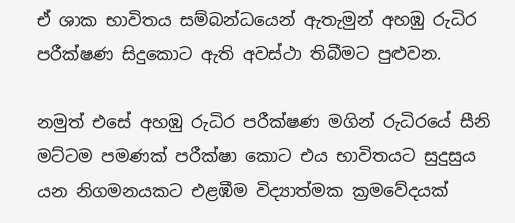ඒ ශාක භාවිතය සම්බන්ධයෙන් ඇතැමුන් අහඹු රුධිර පරීක්ෂණ සිදුකොට ඇති අවස්ථා තිබීමට පුළුවන.

නමුත් එසේ අහඹු රුධිර පරීක්ෂණ මගින් රුධිරයේ සීනි මට්ටම පමණක් පරීක්ෂා කොට එය භාවිතයට සුදුසුය යන නිගමනයකට එළඹීම විද්‍යාත්මක ක්‍රමවේදයක්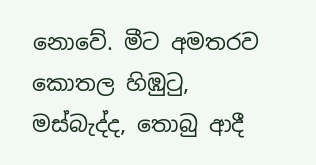නොවේ. මීට අමතරව කොතල හිඹුටු, මස්බැද්ද, තොබු ආදී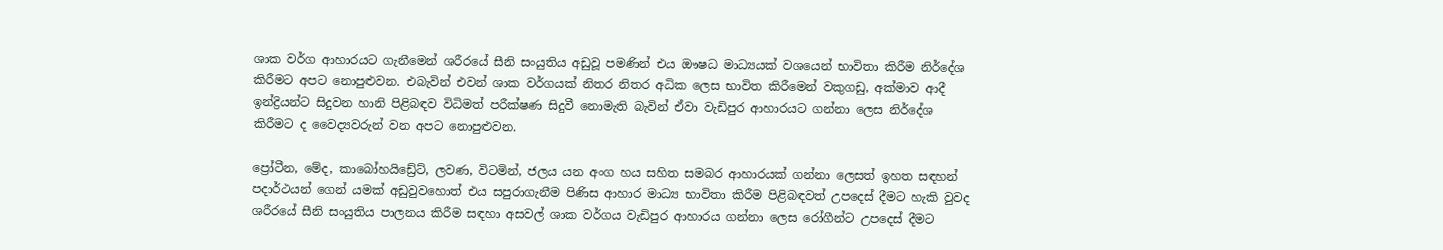ශාක වර්ග ආහාරයට ගැනීමෙන් ශරීරයේ සීනි සංයුතිය අඩුවූ පමණින් එය ඖෂධ මාධ්‍යයක් වශයෙන් භාවිතා කිරීම නිර්දේශ කිරීමට අපට නොපුළුවන. එබැවින් එවන් ශාක වර්ගයක් නිතර නිතර අධික ලෙස භාවිත කිරීමෙන් වකුගඩු, අක්මාව ආදී ඉන්ද්‍රියන්ට සිදුවන හානි පිළිබඳව විධිමත් පරීක්ෂණ සිදුවී නොමැති බැවින් ඒවා වැඩිපුර ආහාරයට ගන්නා ලෙස නිර්දේශ කිරීමට ද වෛද්‍යවරුන් වන අපට නොපුළුවන.

ප්‍රෝටීන, මේද, කාබෝහයිඩ්‍රේට්, ලවණ, විටමින්, ජලය යන අංග හය සහිත සමබර ආහාරයක් ගන්නා ලෙසත් ඉහත සඳහන් පදාර්ථයන් ගෙන් යමක් අඩුවුවහොත් එය සපුරාගැනීම පිණිස ආහාර මාධ්‍ය භාවිතා කිරීම පිළිබඳවත් උපදෙස් දීමට හැකි වුවද ශරීරයේ සීනි සංයුතිය පාලනය කිරීම සඳහා අසවල් ශාක වර්ගය වැඩිපුර ආහාරය ගන්නා ලෙස රෝගීන්ට උපදෙස් දීමට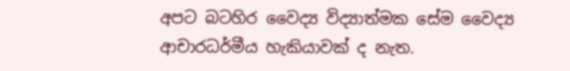අපට බටහිර වෛද්‍ය විද්‍යාත්මක සේම වෛද්‍ය ආචාරධර්මීය හැකියාවක් ද නැත.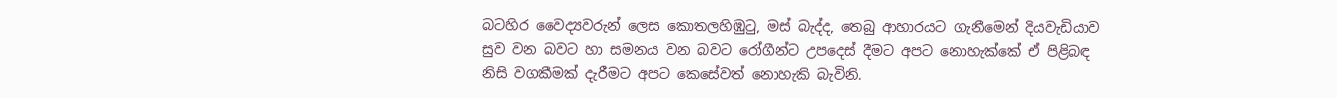බටහිර වෛද්‍යවරුන් ලෙස කොතලහිඹුටු, මස් බැද්ද, තෙබු ආහාරයට ගැනීමෙන් දියවැඩියාව සුව වන බවට හා සමනය වන බවට රෝගීන්ට උපදෙස් දීමට අපට නොහැක්කේ ඒ පිළිබඳ නිසි වගකීමක් දැරීමට අපට කෙසේවත් නොහැකි බැවිනි.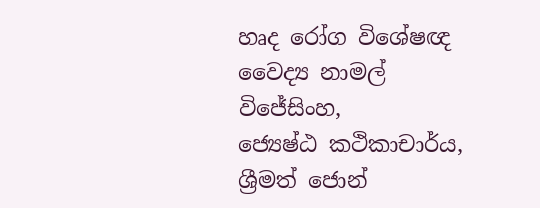හෘද රෝග විශේෂඥ වෛද්‍ය නාමල් විජේසිංහ,
ජ්‍යෙෂ්ඨ කථිකාචාර්ය,
ශ්‍රීමත් ජොන්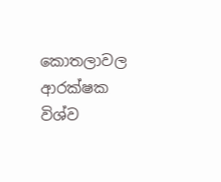කොතලාවල ආරක්ෂක විශ්ව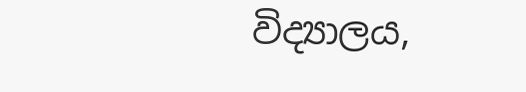විද්‍යාලය,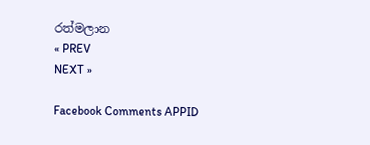රත්මලාන
« PREV
NEXT »

Facebook Comments APPID